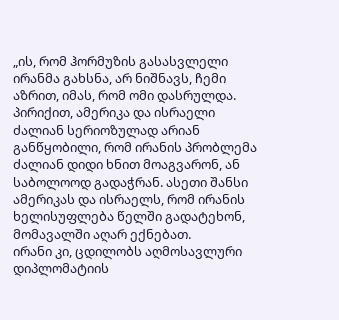„ის, რომ ჰორმუზის გასასვლელი ირანმა გახსნა, არ ნიშნავს, ჩემი აზრით, იმას, რომ ომი დასრულდა. პირიქით, ამერიკა და ისრაელი ძალიან სერიოზულად არიან განწყობილი, რომ ირანის პრობლემა ძალიან დიდი ხნით მოაგვარონ, ან საბოლოოდ გადაჭრან. ასეთი შანსი ამერიკას და ისრაელს, რომ ირანის ხელისუფლება წელში გადატეხონ, მომავალში აღარ ექნებათ.
ირანი კი, ცდილობს აღმოსავლური დიპლომატიის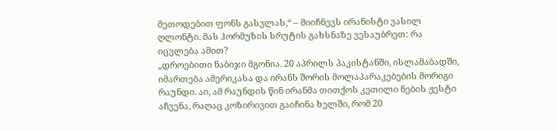მეთოდებით ფონს გასვლას,“ – მიიჩნევს ირანისტი ვასილ ღლონტი. მას ჰორმუზის სრუტის გახსნაზე ვესაუბრეთ: რა იცვლება ამით?
„დროებითი ნაბიჯი მგონია. 20 აპრილს პაკისტანში, ისლამაბადში, იმართება ამერიკასა და ირანს შორის მოლაპარაკებების მორიგი რაუნდი. აი, ამ რაუნდის წინ ირანმა თითქოს კეთილი ნების ჟესტი აჩვენა, რაღაც კოზირივით გაიჩინა ხელში, რომ 20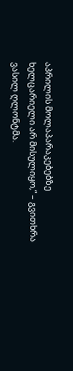აპრილის მოლაპარაკებებზე ხელცარიელი არ მისულიყო,“ – გვითხრა ვასილ ღლონტმა.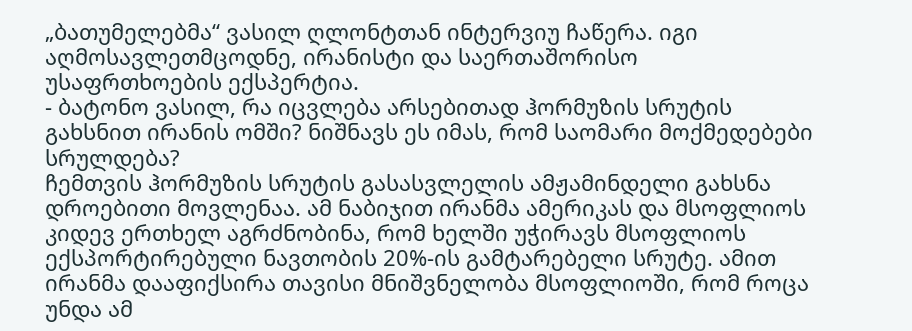„ბათუმელებმა“ ვასილ ღლონტთან ინტერვიუ ჩაწერა. იგი აღმოსავლეთმცოდნე, ირანისტი და საერთაშორისო უსაფრთხოების ექსპერტია.
- ბატონო ვასილ, რა იცვლება არსებითად ჰორმუზის სრუტის გახსნით ირანის ომში? ნიშნავს ეს იმას, რომ საომარი მოქმედებები სრულდება?
ჩემთვის ჰორმუზის სრუტის გასასვლელის ამჟამინდელი გახსნა დროებითი მოვლენაა. ამ ნაბიჯით ირანმა ამერიკას და მსოფლიოს კიდევ ერთხელ აგრძნობინა, რომ ხელში უჭირავს მსოფლიოს ექსპორტირებული ნავთობის 20%-ის გამტარებელი სრუტე. ამით ირანმა დააფიქსირა თავისი მნიშვნელობა მსოფლიოში, რომ როცა უნდა ამ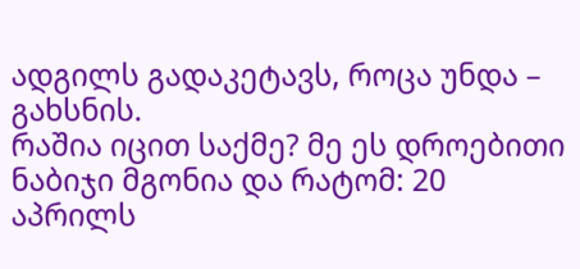ადგილს გადაკეტავს, როცა უნდა – გახსნის.
რაშია იცით საქმე? მე ეს დროებითი ნაბიჯი მგონია და რატომ: 20 აპრილს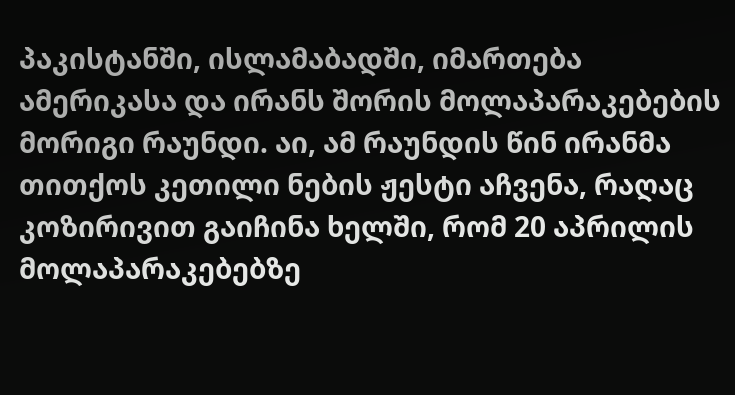პაკისტანში, ისლამაბადში, იმართება ამერიკასა და ირანს შორის მოლაპარაკებების მორიგი რაუნდი. აი, ამ რაუნდის წინ ირანმა თითქოს კეთილი ნების ჟესტი აჩვენა, რაღაც კოზირივით გაიჩინა ხელში, რომ 20 აპრილის მოლაპარაკებებზე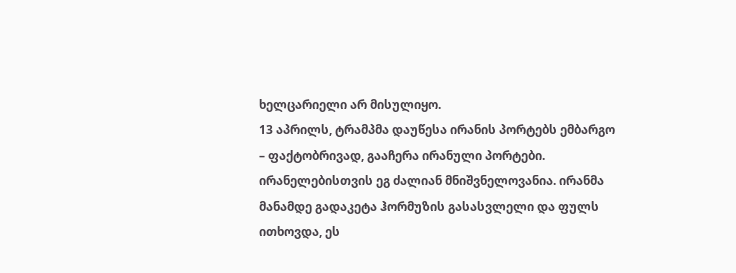ხელცარიელი არ მისულიყო.
13 აპრილს, ტრამპმა დაუწესა ირანის პორტებს ემბარგო – ფაქტობრივად, გააჩერა ირანული პორტები. ირანელებისთვის ეგ ძალიან მნიშვნელოვანია. ირანმა მანამდე გადაკეტა ჰორმუზის გასასვლელი და ფულს ითხოვდა, ეს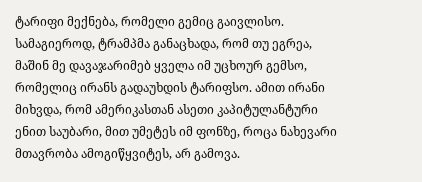ტარიფი მექნება, რომელი გემიც გაივლისო. სამაგიეროდ, ტრამპმა განაცხადა, რომ თუ ეგრეა, მაშინ მე დავაჯარიმებ ყველა იმ უცხოურ გემსო, რომელიც ირანს გადაუხდის ტარიფსო. ამით ირანი მიხვდა, რომ ამერიკასთან ასეთი კაპიტულანტური ენით საუბარი, მით უმეტეს იმ ფონზე, როცა ნახევარი მთავრობა ამოგიწყვიტეს, არ გამოვა.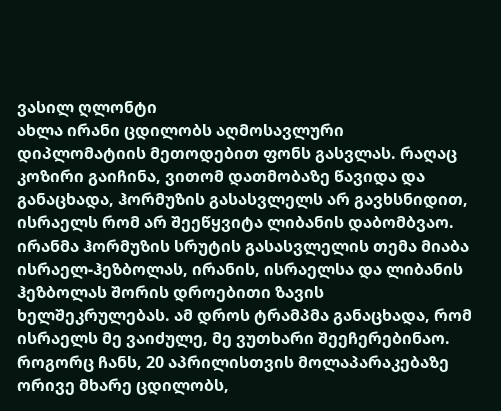ვასილ ღლონტი
ახლა ირანი ცდილობს აღმოსავლური დიპლომატიის მეთოდებით ფონს გასვლას. რაღაც კოზირი გაიჩინა, ვითომ დათმობაზე წავიდა და განაცხადა, ჰორმუზის გასასვლელს არ გავხსნიდით, ისრაელს რომ არ შეეწყვიტა ლიბანის დაბომბვაო. ირანმა ჰორმუზის სრუტის გასასვლელის თემა მიაბა ისრაელ-ჰეზბოლას, ირანის, ისრაელსა და ლიბანის ჰეზბოლას შორის დროებითი ზავის ხელშეკრულებას. ამ დროს ტრამპმა განაცხადა, რომ ისრაელს მე ვაიძულე, მე ვუთხარი შეეჩერებინაო.
როგორც ჩანს, 20 აპრილისთვის მოლაპარაკებაზე ორივე მხარე ცდილობს,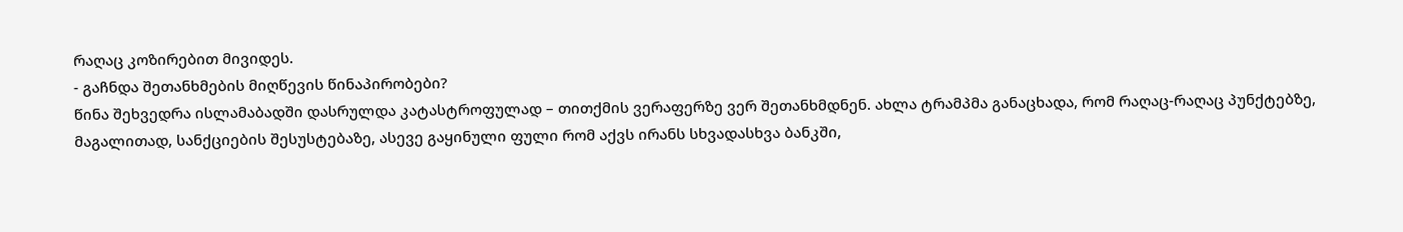რაღაც კოზირებით მივიდეს.
- გაჩნდა შეთანხმების მიღწევის წინაპირობები?
წინა შეხვედრა ისლამაბადში დასრულდა კატასტროფულად – თითქმის ვერაფერზე ვერ შეთანხმდნენ. ახლა ტრამპმა განაცხადა, რომ რაღაც-რაღაც პუნქტებზე, მაგალითად, სანქციების შესუსტებაზე, ასევე გაყინული ფული რომ აქვს ირანს სხვადასხვა ბანკში,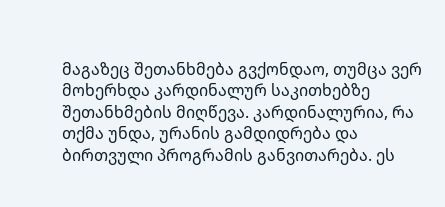მაგაზეც შეთანხმება გვქონდაო, თუმცა ვერ მოხერხდა კარდინალურ საკითხებზე შეთანხმების მიღწევა. კარდინალურია, რა თქმა უნდა, ურანის გამდიდრება და ბირთვული პროგრამის განვითარება. ეს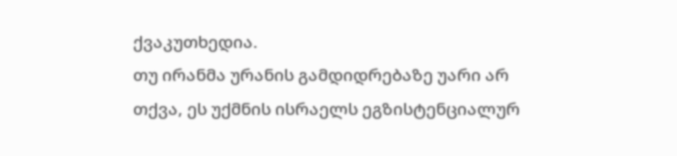ქვაკუთხედია.
თუ ირანმა ურანის გამდიდრებაზე უარი არ თქვა, ეს უქმნის ისრაელს ეგზისტენციალურ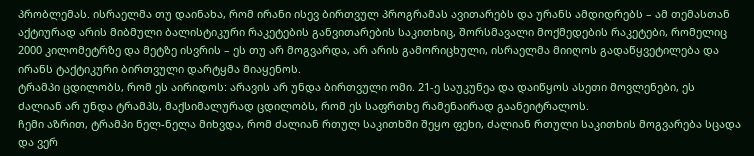პრობლემას. ისრაელმა თუ დაინახა, რომ ირანი ისევ ბირთვულ პროგრამას ავითარებს და ურანს ამდიდრებს – ამ თემასთან აქტიურად არის მიბმული ბალისტიკური რაკეტების განვითარების საკითხიც, შორსმავალი მოქმედების რაკეტები, რომელიც 2000 კილომეტრზე და მეტზე ისვრის – ეს თუ არ მოგვარდა, არ არის გამორიცხული, ისრაელმა მიიღოს გადაწყვეტილება და ირანს ტაქტიკური ბირთვული დარტყმა მიაყენოს.
ტრამპი ცდილობს, რომ ეს აირიდოს: არავის არ უნდა ბირთვული ომი. 21-ე საუკუნეა და დაიწყოს ასეთი მოვლენები, ეს ძალიან არ უნდა ტრამპს, მაქსიმალურად ცდილობს, რომ ეს საფრთხე რამენაირად გაანეიტრალოს.
ჩემი აზრით, ტრამპი ნელ-ნელა მიხვდა, რომ ძალიან რთულ საკითხში შეყო ფეხი, ძალიან რთული საკითხის მოგვარება სცადა და ვერ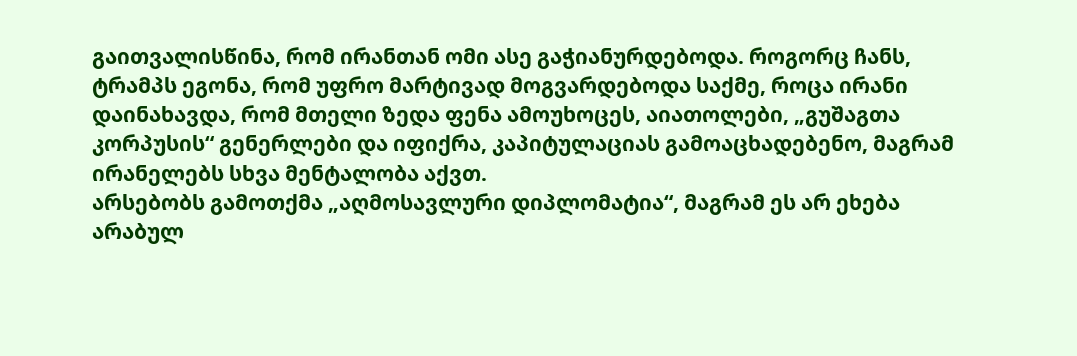გაითვალისწინა, რომ ირანთან ომი ასე გაჭიანურდებოდა. როგორც ჩანს, ტრამპს ეგონა, რომ უფრო მარტივად მოგვარდებოდა საქმე, როცა ირანი დაინახავდა, რომ მთელი ზედა ფენა ამოუხოცეს, აიათოლები, „გუშაგთა კორპუსის“ გენერლები და იფიქრა, კაპიტულაციას გამოაცხადებენო, მაგრამ ირანელებს სხვა მენტალობა აქვთ.
არსებობს გამოთქმა „აღმოსავლური დიპლომატია“, მაგრამ ეს არ ეხება არაბულ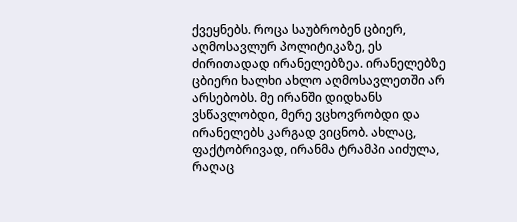ქვეყნებს. როცა საუბრობენ ცბიერ, აღმოსავლურ პოლიტიკაზე, ეს ძირითადად ირანელებზეა. ირანელებზე ცბიერი ხალხი ახლო აღმოსავლეთში არ არსებობს. მე ირანში დიდხანს ვსწავლობდი, მერე ვცხოვრობდი და ირანელებს კარგად ვიცნობ. ახლაც, ფაქტობრივად, ირანმა ტრამპი აიძულა, რაღაც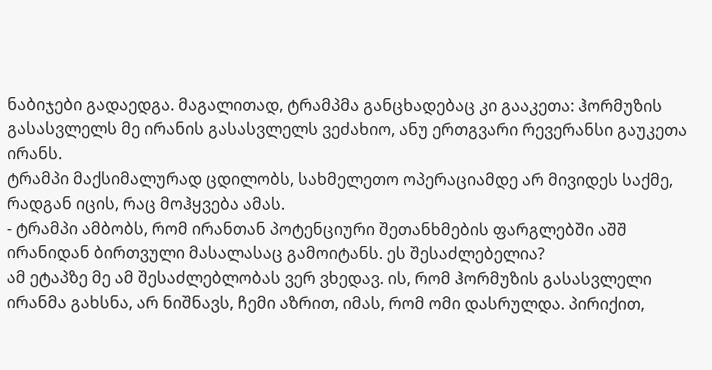ნაბიჯები გადაედგა. მაგალითად, ტრამპმა განცხადებაც კი გააკეთა: ჰორმუზის გასასვლელს მე ირანის გასასვლელს ვეძახიო, ანუ ერთგვარი რევერანსი გაუკეთა ირანს.
ტრამპი მაქსიმალურად ცდილობს, სახმელეთო ოპერაციამდე არ მივიდეს საქმე, რადგან იცის, რაც მოჰყვება ამას.
- ტრამპი ამბობს, რომ ირანთან პოტენციური შეთანხმების ფარგლებში აშშ ირანიდან ბირთვული მასალასაც გამოიტანს. ეს შესაძლებელია?
ამ ეტაპზე მე ამ შესაძლებლობას ვერ ვხედავ. ის, რომ ჰორმუზის გასასვლელი ირანმა გახსნა, არ ნიშნავს, ჩემი აზრით, იმას, რომ ომი დასრულდა. პირიქით,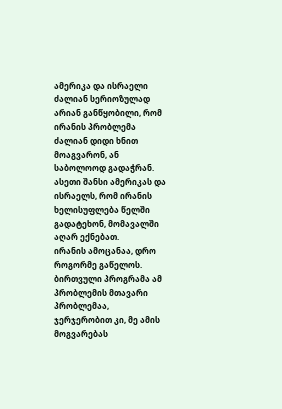ამერიკა და ისრაელი ძალიან სერიოზულად არიან განწყობილი, რომ ირანის პრობლემა ძალიან დიდი ხნით მოაგვარონ, ან საბოლოოდ გადაჭრან.
ასეთი შანსი ამერიკას და ისრაელს, რომ ირანის ხელისუფლება წელში გადატეხონ, მომავალში აღარ ექნებათ.
ირანის ამოცანაა, დრო როგორმე გაწელოს. ბირთვული პროგრამა ამ პრობლემის მთავარი პრობლემაა, ჯერჯერობით კი, მე ამის მოგვარებას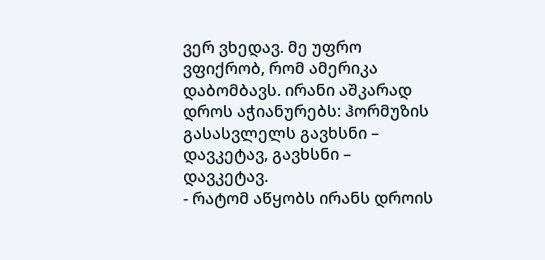ვერ ვხედავ. მე უფრო ვფიქრობ, რომ ამერიკა დაბომბავს. ირანი აშკარად დროს აჭიანურებს: ჰორმუზის გასასვლელს გავხსნი – დავკეტავ, გავხსნი – დავკეტავ.
- რატომ აწყობს ირანს დროის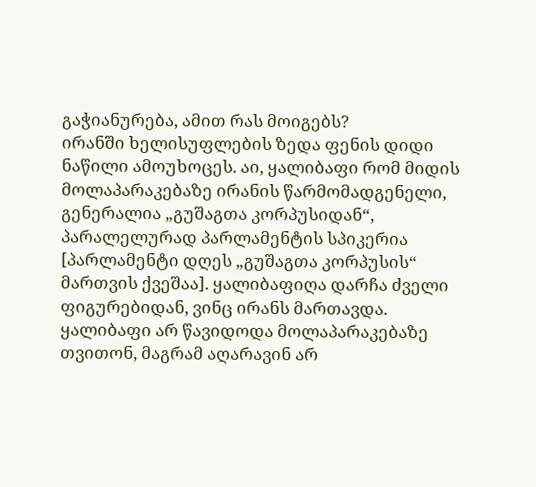გაჭიანურება, ამით რას მოიგებს?
ირანში ხელისუფლების ზედა ფენის დიდი ნაწილი ამოუხოცეს. აი, ყალიბაფი რომ მიდის მოლაპარაკებაზე ირანის წარმომადგენელი, გენერალია „გუშაგთა კორპუსიდან“, პარალელურად პარლამენტის სპიკერია [პარლამენტი დღეს „გუშაგთა კორპუსის“ მართვის ქვეშაა]. ყალიბაფიღა დარჩა ძველი ფიგურებიდან, ვინც ირანს მართავდა. ყალიბაფი არ წავიდოდა მოლაპარაკებაზე თვითონ, მაგრამ აღარავინ არ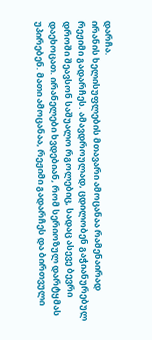დარჩა.
ირანის ხელისუფლების მთავარი ამოცანაა რამენაირად რეჟიმი გადარჩეს. ამავდროულად, ცდილობენ გაჭიანურებულ დროში შეავსონ საშუალო რგოლებიც, სადაც ასევე ბევრი დაეხოცათ. ირანელები ხვდებიან, რომ სერიოზულ დარტყმას უპირებენ. მათი ამოცანაა, რეჟიმი გადარჩეს და ბირთვული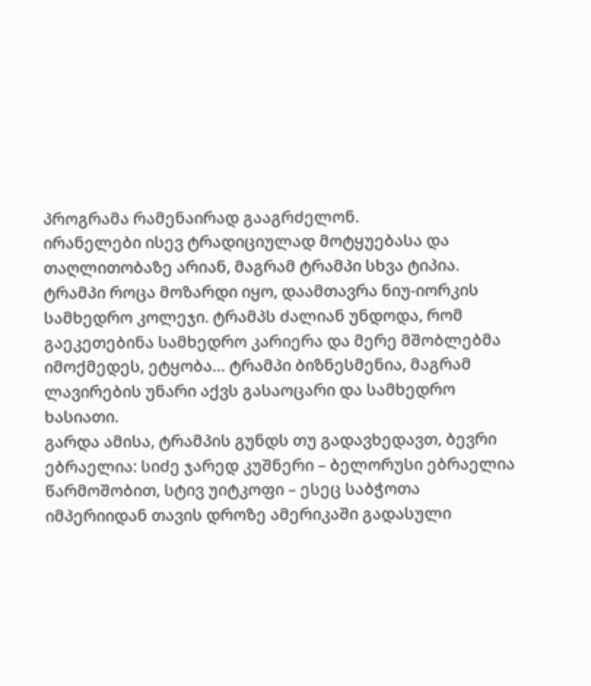პროგრამა რამენაირად გააგრძელონ.
ირანელები ისევ ტრადიციულად მოტყუებასა და თაღლითობაზე არიან, მაგრამ ტრამპი სხვა ტიპია. ტრამპი როცა მოზარდი იყო, დაამთავრა ნიუ-იორკის სამხედრო კოლეჯი. ტრამპს ძალიან უნდოდა, რომ გაეკეთებინა სამხედრო კარიერა და მერე მშობლებმა იმოქმედეს, ეტყობა… ტრამპი ბიზნესმენია, მაგრამ ლავირების უნარი აქვს გასაოცარი და სამხედრო ხასიათი.
გარდა ამისა, ტრამპის გუნდს თუ გადავხედავთ, ბევრი ებრაელია: სიძე ჯარედ კუშნერი – ბელორუსი ებრაელია წარმოშობით, სტივ უიტკოფი – ესეც საბჭოთა იმპერიიდან თავის დროზე ამერიკაში გადასული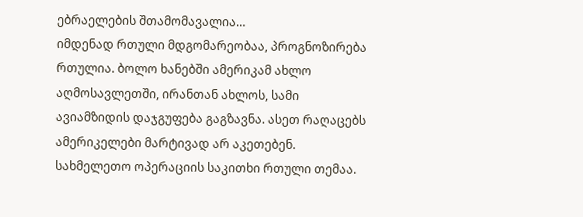ებრაელების შთამომავალია…
იმდენად რთული მდგომარეობაა, პროგნოზირება რთულია. ბოლო ხანებში ამერიკამ ახლო აღმოსავლეთში, ირანთან ახლოს, სამი ავიამზიდის დაჯგუფება გაგზავნა. ასეთ რაღაცებს ამერიკელები მარტივად არ აკეთებენ. სახმელეთო ოპერაციის საკითხი რთული თემაა.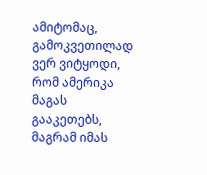ამიტომაც, გამოკვეთილად ვერ ვიტყოდი, რომ ამერიკა მაგას გააკეთებს, მაგრამ იმას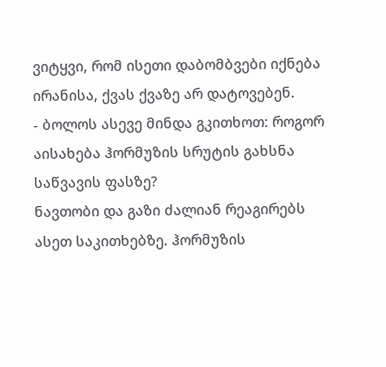ვიტყვი, რომ ისეთი დაბომბვები იქნება ირანისა, ქვას ქვაზე არ დატოვებენ.
- ბოლოს ასევე მინდა გკითხოთ: როგორ აისახება ჰორმუზის სრუტის გახსნა საწვავის ფასზე?
ნავთობი და გაზი ძალიან რეაგირებს ასეთ საკითხებზე. ჰორმუზის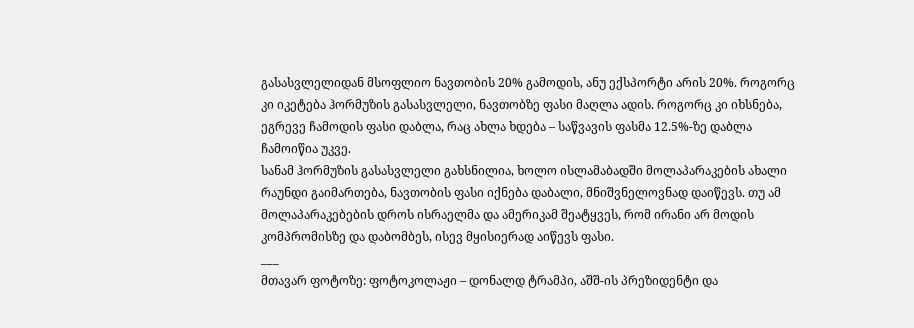გასასვლელიდან მსოფლიო ნავთობის 20% გამოდის, ანუ ექსპორტი არის 20%. როგორც კი იკეტება ჰორმუზის გასასვლელი, ნავთობზე ფასი მაღლა ადის. როგორც კი იხსნება, ეგრევე ჩამოდის ფასი დაბლა, რაც ახლა ხდება – საწვავის ფასმა 12.5%-ზე დაბლა ჩამოიწია უკვე.
სანამ ჰორმუზის გასასვლელი გახსნილია, ხოლო ისლამაბადში მოლაპარაკების ახალი რაუნდი გაიმართება, ნავთობის ფასი იქნება დაბალი, მნიშვნელოვნად დაიწევს. თუ ამ მოლაპარაკებების დროს ისრაელმა და ამერიკამ შეატყვეს, რომ ირანი არ მოდის კომპრომისზე და დაბომბეს, ისევ მყისიერად აიწევს ფასი.
___
მთავარ ფოტოზე: ფოტოკოლაჟი – დონალდ ტრამპი, აშშ-ის პრეზიდენტი და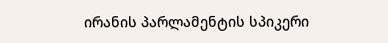ირანის პარლამენტის სპიკერი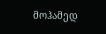მოჰამედ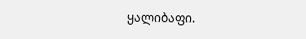ყალიბაფი.